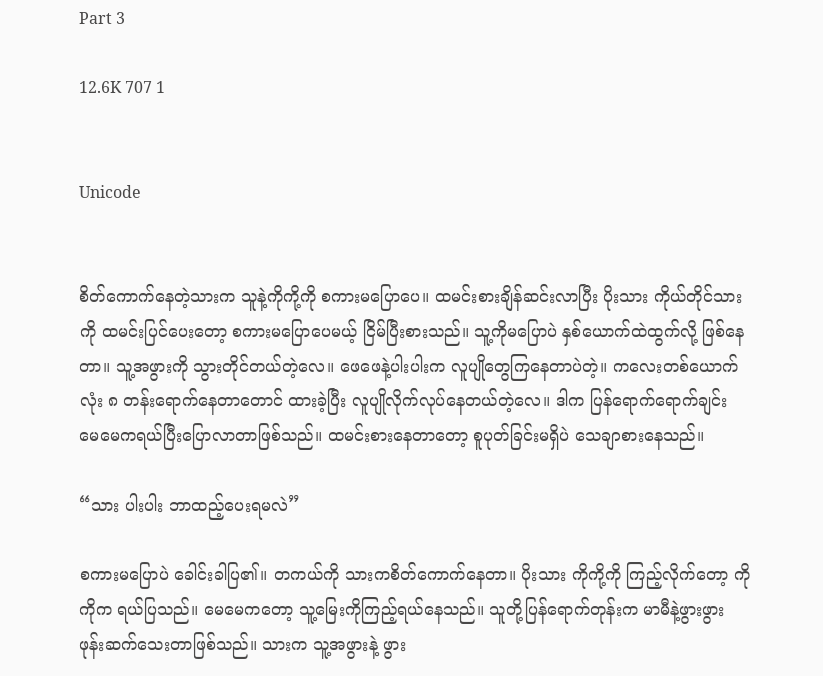Part 3

12.6K 707 1


Unicode


စိတ်ကောက်နေတဲ့သားက သူနဲ့ကိုကို့ကို စကားမပြောပေ။ ထမင်းစားချိန်ဆင်းလာပြီး ပိုးသား ကိုယ်တိုင်သားကို ထမင်းပြင်ပေးတော့ စကားမပြောပေမယ့် ငြိမ်ပြီးစားသည်။ သူ့ကိုမပြောပဲ နှစ်ယောက်ထဲထွက်လို့ ဖြစ်နေတာ။ သူ့အဖွားကို သွားတိုင်တယ်တဲ့လေ။ ဖေဖေနဲ့ပါးပါးက လူပျိုတွေကြနေတာပဲတဲ့။ ကလေးတစ်ယောက်လုံး ၈ တန်းရောက်နေတာတောင် ထားခဲ့ပြီး လူပျိုလိုက်လုပ်နေတယ်တဲ့လေ။ ဒါက ပြန်ရောက်ရောက်ချင်း မေမေကရယ်ပြီးပြောလာတာဖြစ်သည်။ ထမင်းစားနေတာတော့ စူပုတ်ခြင်းမရှိပဲ သေချာစားနေသည်။

“သား ပါးပါး ဘာထည့်ပေးရမလဲ”

စကားမပြောပဲ ခေါင်းခါပြ၏။ တကယ်ကို သားကစိတ်ကောက်နေတာ။ ပိုးသား ကိုကို့ကို ကြည့်လိုက်တော့ ကိုကိုက ရယ်ပြသည်။ မေမေကတော့ သူ့မြေးကိုကြည့်ရယ်နေသည်။ သူတို့ပြန်ရောက်တုန်းက မာမီနဲ့ဖွားဖွား ဖုန်းဆက်သေးတာဖြစ်သည်။ သားက သူ့အဖွားနဲ့ ဖွား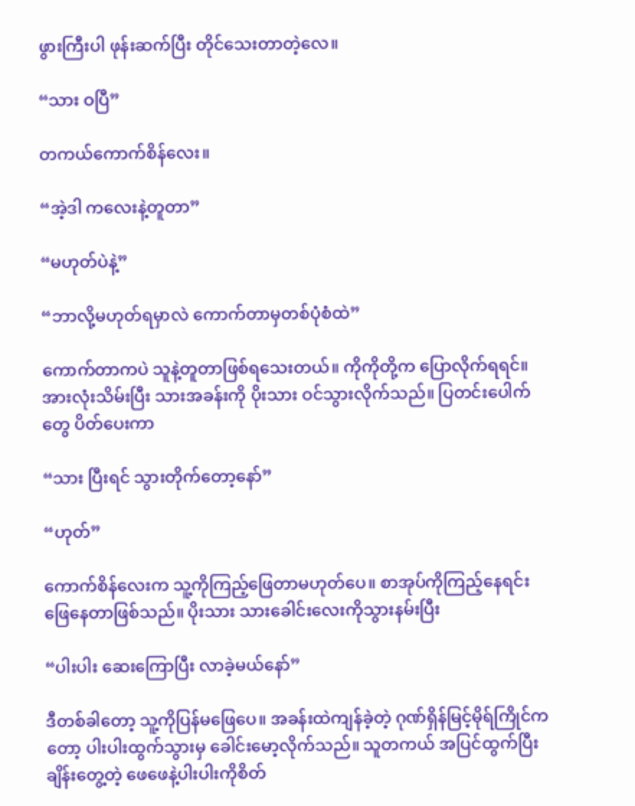ဖွားကြီးပါ ဖုန်းဆက်ပြီး တိုင်သေးတာတဲ့လေ။

“သား ဝပြီ”

တကယ်ကောက်စိန်လေး။

“အဲ့ဒါ ကလေးနဲ့တူတာ”

“မဟုတ်ပဲနဲ့”

“ဘာလို့မဟုတ်ရမှာလဲ ကောက်တာမှတစ်ပုံစံထဲ”

ကောက်တာကပဲ သူနဲ့တူတာဖြစ်ရသေးတယ်။ ကိုကိုတို့က ပြောလိုက်ရရင်။ အားလုံးသိမ်းပြီး သားအခန်းကို ပိုးသား ဝင်သွားလိုက်သည်။ ပြတင်းပေါက်တွေ ပိတ်ပေးကာ

“သား ပြီးရင် သွားတိုက်တော့နော်”

“ဟုတ်”

ကောက်စိန်လေးက သူ့ကိုကြည့်ဖြေတာမဟုတ်ပေ။ စာအုပ်ကိုကြည့်နေရင်း ဖြေနေတာဖြစ်သည်။ ပိုးသား သားခေါင်းလေးကိုသွားနမ်းပြီး

“ပါးပါး ဆေးကြောပြီး လာခဲ့မယ်နော်”

ဒီတစ်ခါတော့ သူ့ကိုပြန်မဖြေပေ။ အခန်းထဲကျန်ခဲ့တဲ့ ဂုဏ်ရှိန်မြင့်မိုရ်ကြိုင်ကတော့ ပါးပါးထွက်သွားမှ ခေါင်းမော့လိုက်သည်။ သူတကယ် အပြင်ထွက်ပြီးချိန်းတွေ့တဲ့ ဖေဖေနဲ့ပါးပါးကိုစိတ်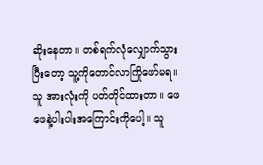ဆိုးနေတာ။ တစ်ရက်လုံလျှောက်သွားပြီးတော့ သူ့ကိုတောင်လာကြိုဖော်မရ။ သူ အားလုံးကို ပတ်တိုင်ထားတာ။ ဖေဖေနဲ့ပါးပါးအကြောင်းကိုပေါ့။ သူ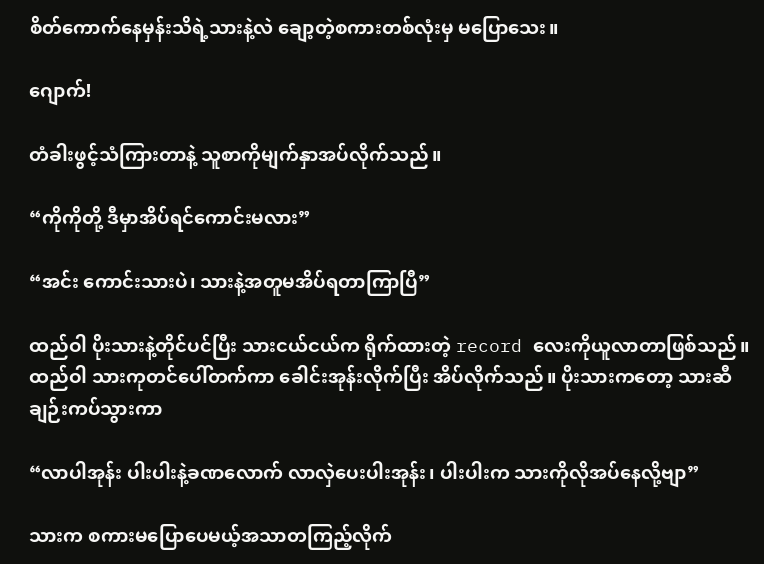စိတ်ကောက်နေမှန်းသိရဲ့သားနဲ့လဲ ချော့တဲ့စကားတစ်လုံးမှ မပြောသေး။

ဂျောက်!

တံခါးဖွင့်သံကြားတာနဲ့ သူစာကိုမျက်နှာအပ်လိုက်သည်။

“ကိုကိုတို့ ဒီမှာအိပ်ရင်ကောင်းမလား”

“အင်း ကောင်းသားပဲ၊ သားနဲ့အတူမအိပ်ရတာကြာပြီ”

ထည်ဝါ ပိုးသားနဲ့တိုင်ပင်ပြီး သားငယ်ငယ်က ရိုက်ထားတဲ့ record လေးကိုယူလာတာဖြစ်သည်။ ထည်ဝါ သားကုတင်ပေါ်တက်ကာ ခေါင်းအုန်းလိုက်ပြီး အိပ်လိုက်သည်။ ပိုးသားကတော့ သားဆီချဉ်းကပ်သွားကာ

“လာပါအုန်း ပါးပါးနဲ့ခဏလောက် လာလှဲပေးပါးအုန်း၊ ပါးပါးက သားကိုလိုအပ်နေလို့ဗျာ”

သားက စကားမပြောပေမယ့်အသာတကြည့်လိုက်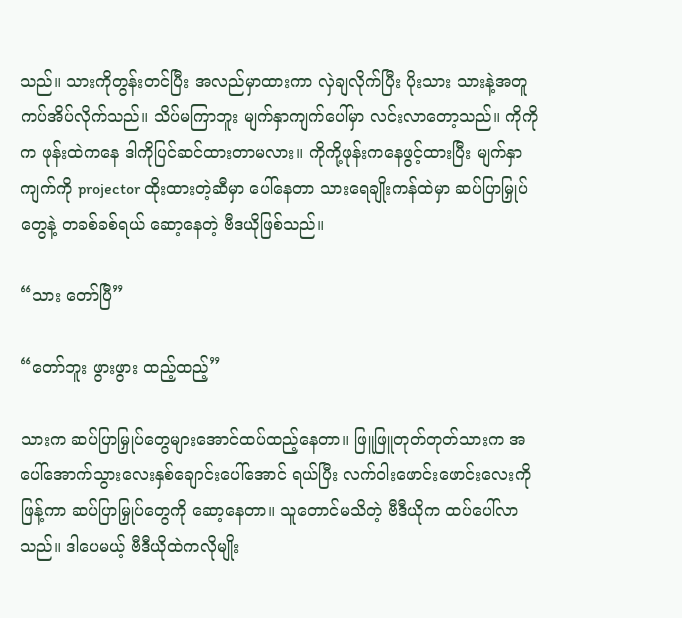သည်။ သားကိုတွန်းတင်ပြီး အလည်မှာထားကာ လှဲချလိုက်ပြီး ပိုးသား သားနဲ့အတူ ကပ်အိပ်လိုက်သည်။ သိပ်မကြာဘူး မျက်နှာကျက်ပေါ်မှာ လင်းလာတော့သည်။ ကိုကိုက ဖုန်းထဲကနေ ဒါကိုပြင်ဆင်ထားတာမလား။ ကိုကို့ဖုန်းကနေဖွင့်ထားပြီး မျက်နှာကျက်ကို projector ထိုးထားတဲ့ဆီမှာ ပေါ်နေတာ သားရေချိုးကန်ထဲမှာ ဆပ်ပြာမြှုပ်တွေနဲ့ တခစ်ခစ်ရယ် ဆော့နေတဲ့ ဗီဒယိုဖြစ်သည်။

“သား တော်ပြီ”

“တော်ဘူး ဖွားဖွား ထည့်ထည့်”

သားက ဆပ်ပြာမြှုပ်တွေများအောင်ထပ်ထည့်နေတာ။ ဖြူဖြူတုတ်တုတ်သားက အပေါ်အောက်သွားလေးနှစ်ချောင်းပေါ်အောင် ရယ်ပြီး လက်ဝါးဖောင်းဖောင်းလေးကို ဖြန့်ကာ ဆပ်ပြာမြှုပ်တွေကို ဆော့နေတာ။ သူတောင်မသိတဲ့ ဗီဒီယိုက ထပ်ပေါ်လာသည်။ ဒါပေမယ့် ဗီဒီယိုထဲကလိုမျိုး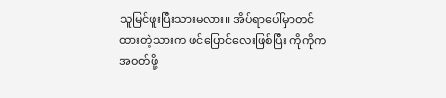သူမြင်ဖူးပြီးသားမလား။ အိပ်ရာပေါ်မှာတင်ထားတဲ့သားက ဖင်ပြောင်လေးဖြစ်ပြီး ကိုကိုက အဝတ်ဖို့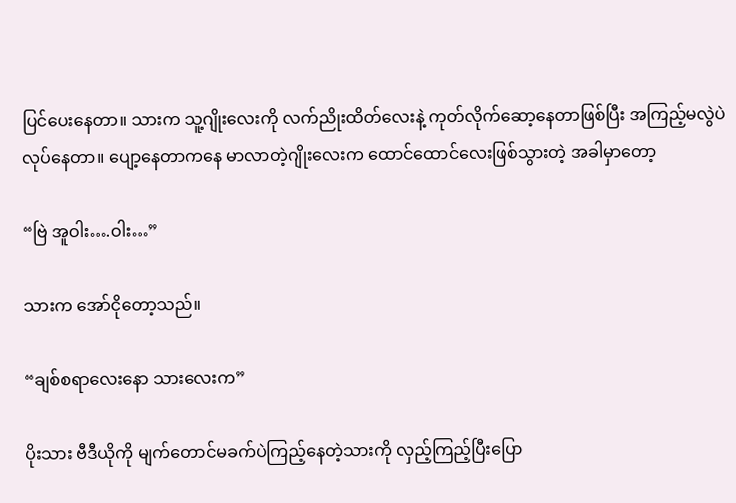ပြင်ပေးနေတာ။ သားက သူ့ဂျိုးလေးကို လက်ညိုးထိတ်လေးနဲ့ ကုတ်လိုက်ဆော့နေတာဖြစ်ပြီး အကြည့်မလွဲပဲလုပ်နေတာ။ ပျော့နေတာကနေ မာလာတဲ့ဂျိုးလေးက ထောင်ထောင်လေးဖြစ်သွားတဲ့ အခါမှာတော့

“ဗြဲ အူဝါး….ဝါး…”

သားက အော်ငိုတော့သည်။

“ချစ်စရာလေးနော သားလေးက”

ပိုးသား ဗီဒီယိုကို မျက်တောင်မခက်ပဲကြည့်နေတဲ့သားကို လှည့်ကြည့်ပြီးပြော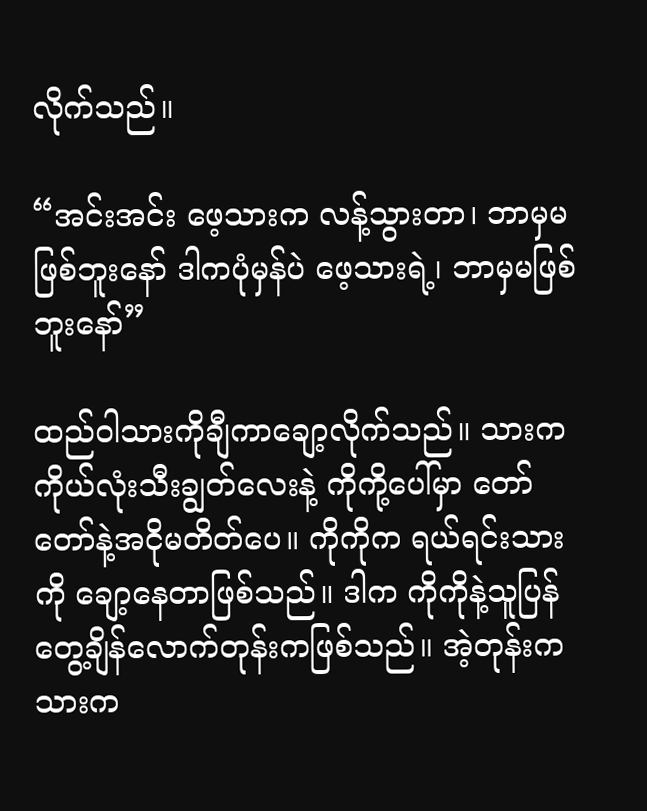လိုက်သည်။

“အင်းအင်း ဖေ့သားက လန့်သွားတာ၊ ဘာမှမဖြစ်ဘူးနော် ဒါကပုံမှန်ပဲ ဖေ့သားရဲ့၊ ဘာမှမဖြစ်ဘူးနော်”

ထည်ဝါသားကိုချီကာချော့လိုက်သည်။ သားက ကိုယ်လုံးသီးချွတ်လေးနဲ့ ကိုကို့ပေါ်မှာ တော်တော်နဲ့အငိုမတိတ်ပေ။ ကိုကိုက ရယ်ရင်းသားကို ချော့နေတာဖြစ်သည်။ ဒါက ကိုကိုနဲ့သူပြန်တွေ့ချိန်လောက်တုန်းကဖြစ်သည်။ အဲ့တုန်းက သားက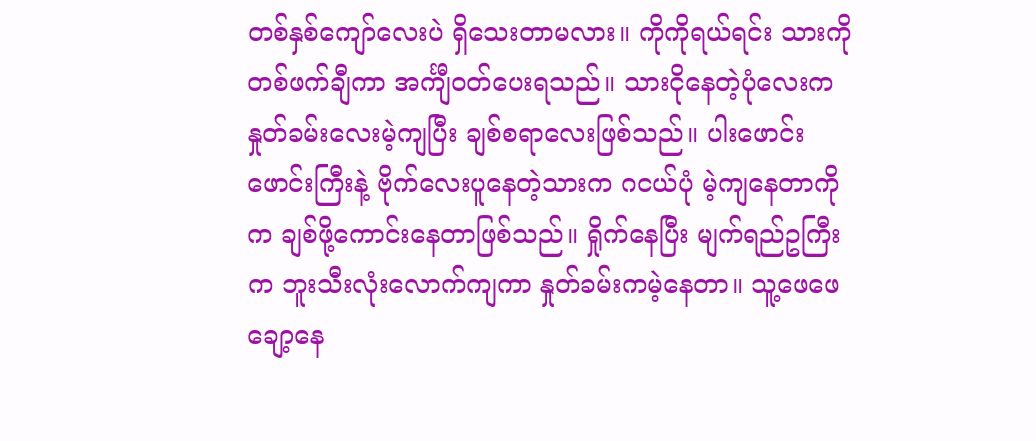တစ်နှစ်ကျော်လေးပဲ ရှိသေးတာမလား။ ကိုကိုရယ်ရင်း သားကိုတစ်ဖက်ချီကာ အင်္ကျီဝတ်ပေးရသည်။ သားငိုနေတဲ့ပုံလေးက နှုတ်ခမ်းလေးမဲ့ကျပြီး ချစ်စရာလေးဖြစ်သည်။ ပါးဖောင်းဖောင်းကြီးနဲ့ ဗိုက်လေးပူနေတဲ့သားက ဂငယ်ပုံ မဲ့ကျနေတာကိုက ချစ်ဖို့ကောင်းနေတာဖြစ်သည်။ ရှိုက်နေပြီး မျက်ရည်ဥကြီးက ဘူးသီးလုံးလောက်ကျကာ နှုတ်ခမ်းကမဲ့နေတာ။ သူ့ဖေဖေချော့နေ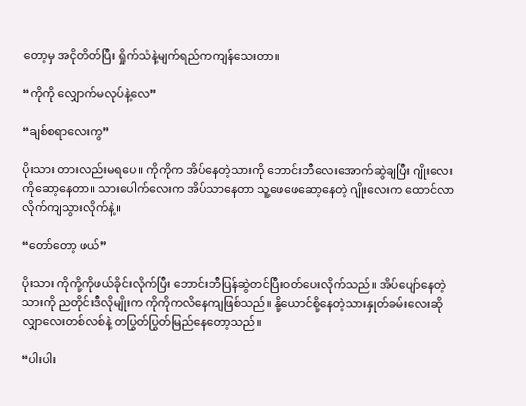တော့မှ အငိုတိတ်ပြီး ရှိုက်သံနဲ့မျက်ရည်ကကျန်သေးတာ။

“ကိုကို လျှောက်မလုပ်နဲ့လေ”

“ချစ်စရာလေးကွ”

ပိုးသား တားလည်းမရပေ။ ကိုကိုက အိပ်နေတဲ့သားကို ဘောင်းဘီလေးအောက်ဆွဲချပြီး ဂျိုးလေးကိုဆော့နေတာ။ သားပေါက်လေးက အိပ်သာနေတာ သူ့ဖေဖေဆော့နေတဲ့ ဂျိုးလေးက ထောင်လာလိုက်ကျသွားလိုက်နဲ့။

“တော်တော့ ဖယ်”

ပိုးသား ကိုကို့ကိုဖယ်ခိုင်းလိုက်ပြီး ဘောင်းဘီပြန်ဆွဲတင်ပြီးဝတ်ပေးလိုက်သည်။ အိပ်ပျော်နေတဲ့သားကို ညတိုင်းဒီလိုမျိုးက ကိုကိုကလိနေကျဖြစ်သည်။ နို့ယောင်စို့နေတဲ့သားနှုတ်ခမ်းလေးဆို လျှာလေးတစ်လစ်နဲ့ တပြွတ်ပြွတ်မြည်နေတော့သည်။

“ပါးပါး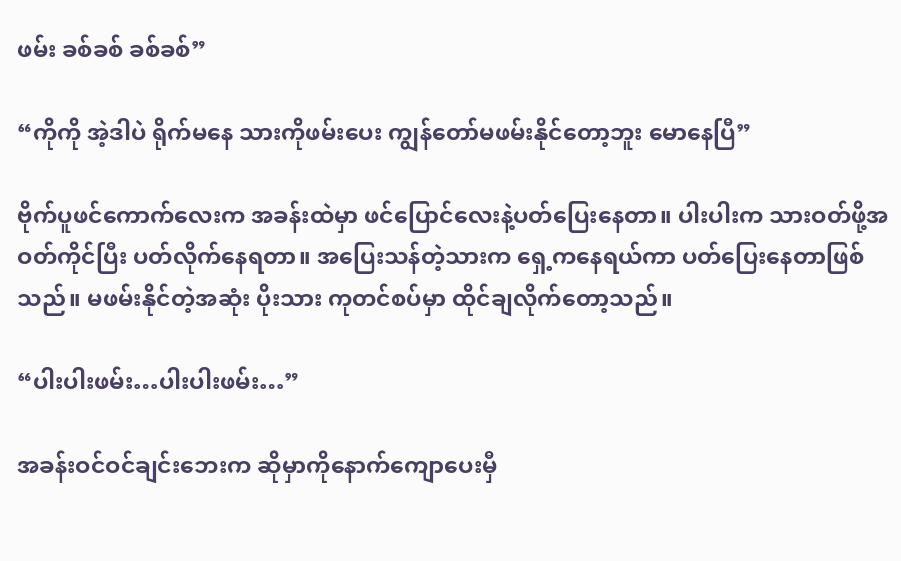ဖမ်း ခစ်ခစ် ခစ်ခစ်”

“ကိုကို အဲ့ဒါပဲ ရိုက်မနေ သားကိုဖမ်းပေး ကျွန်တော်မဖမ်းနိုင်တော့ဘူး မောနေပြီ”

ဗိုက်ပူဖင်ကောက်လေးက အခန်းထဲမှာ ဖင်ပြောင်လေးနဲ့ပတ်ပြေးနေတာ။ ပါးပါးက သားဝတ်ဖို့အဝတ်ကိုင်ပြီး ပတ်လိုက်နေရတာ။ အပြေးသန်တဲ့သားက ရှေ့ကနေရယ်ကာ ပတ်ပြေးနေတာဖြစ်သည်။ မဖမ်းနိုင်တဲ့အဆုံး ပိုးသား ကုတင်စပ်မှာ ထိုင်ချလိုက်တော့သည်။

“ပါးပါးဖမ်း…ပါးပါးဖမ်း…”

အခန်းဝင်ဝင်ချင်းဘေးက ဆိုမှာကိုနောက်ကျောပေးမှီ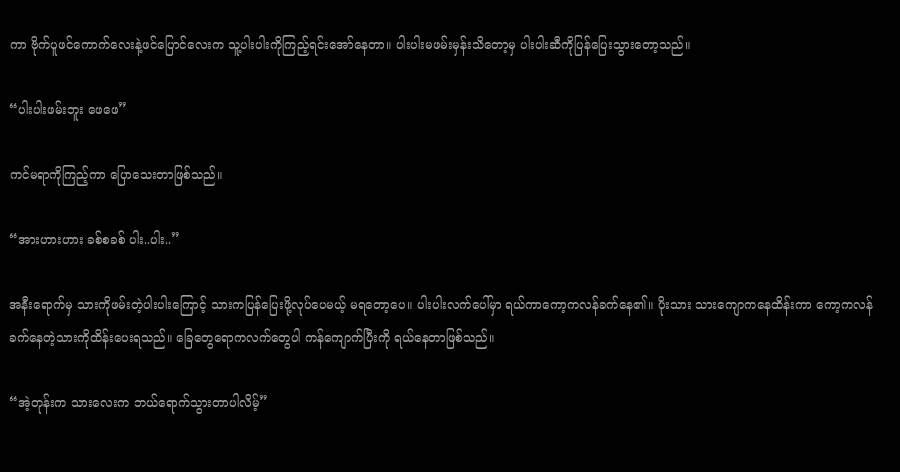ကာ ဗိုက်ပူဖင်ကောက်လေးနဲ့ဖင်ပြောင်လေးက သူ့ပါးပါးကိုကြည့်ရင်းအော်နေတာ။ ပါးပါးမဖမ်းမှန်းသိတော့မှ ပါးပါးဆီကိုပြန်ပြေးသွားတော့သည်။

“ပါးပါးဖမ်းဘူး ဖေဖေ”

ကင်မရာကိုကြည့်ကာ ပြောသေးတာဖြစ်သည်။

“အားဟားဟား ခစ်စခစ် ပါး..ပါး..”

အနီးရောက်မှ သားကိုဖမ်းတဲ့ပါးပါးကြောင့် သားကပြန်ပြေးဖို့လုပ်ပေမယ့် မရတော့ပေ။ ပါးပါးလက်ပေါ်မှာ ရယ်ကာကော့ကလန်ခက်နေ၏။ ပိုးသား သားကျောကနေထိန်းကာ ကော့ကလန်ခက်နေတဲ့သားကိုထိန်းပေးရသည်။ ခြေတွေရောကလက်တွေပါ ကန်ကျောက်ပြီးကို ရယ်နေတာဖြစ်သည်။

“အဲ့တုန်းက သားလေးက ဘယ်ရောက်သွားတာပါလိမ့်”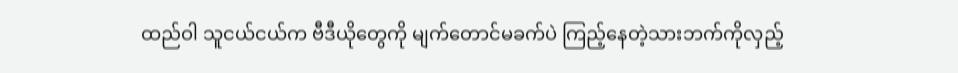ထည်ဝါ သူငယ်ငယ်က ဗီဒီယိုတွေကို မျက်တောင်မခက်ပဲ ကြည့်နေတဲ့သားဘက်ကိုလှည့်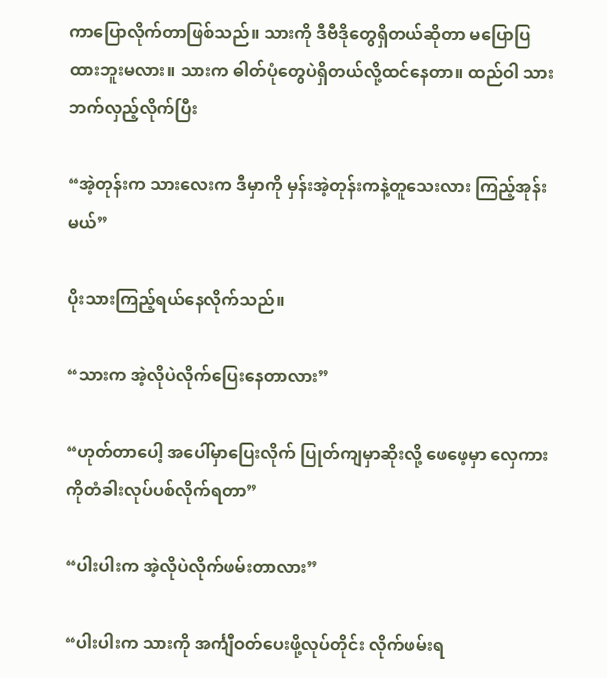ကာပြောလိုက်တာဖြစ်သည်။ သားကို ဒီဗီဒိုတွေရှိတယ်ဆိုတာ မပြောပြထားဘူးမလား။ သားက ဓါတ်ပုံတွေပဲရှိတယ်လို့ထင်နေတာ။ ထည်ဝါ သားဘက်လှည့်လိုက်ပြီး

“အဲ့တုန်းက သားလေးက ဒီမှာကို မှန်းအဲ့တုန်းကနဲ့တူသေးလား ကြည့်အုန်းမယ်”

ပိုးသားကြည့်ရယ်နေလိုက်သည်။

“သားက အဲ့လိုပဲလိုက်ပြေးနေတာလား”

“ဟုတ်တာပေါ့ အပေါ်မှာပြေးလိုက် ပြုတ်ကျမှာဆိုးလို့ ဖေဖေ့မှာ လှေကားကိုတံခါးလုပ်ပစ်လိုက်ရတာ”

“ပါးပါးက အဲ့လိုပဲလိုက်ဖမ်းတာလား”

“ပါးပါးက သားကို အင်္ကျီဝတ်ပေးဖို့လုပ်တိုင်း လိုက်ဖမ်းရ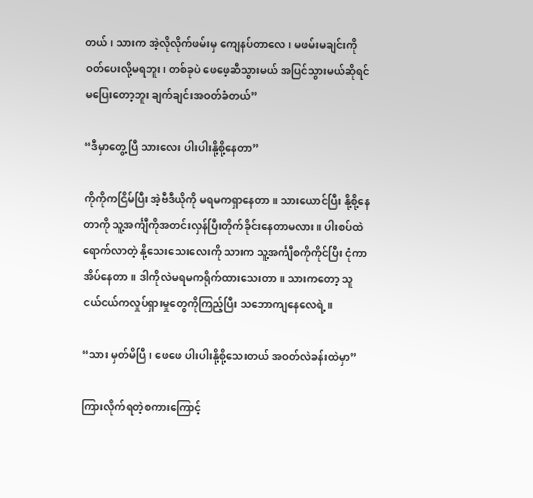တယ်၊ သားက အဲ့လိုလိုက်ဖမ်းမှ ကျေနပ်တာလေ၊ မဖမ်းမချင်းကို ဝတ်ပေးလို့မရဘူး၊ တစ်ခုပဲ ဖေဖေ့ဆီသွားမယ် အပြင်သွားမယ်ဆိုရင် မပြေးတော့ဘူး ချက်ချင်းအဝတ်ခံတယ်”

“ဒီမှာတွေ့ပြီ သားလေး ပါးပါးနို့စို့နေတာ”

ကိုကိုကငြိမ်ပြီး အဲ့ဗီဒီယိုကို မရမကရှာနေတာ။ သားယောင်ပြီး နို့စို့နေတာကို သူ့အင်္ကျီကိုအတင်းလှန်ပြီးတိုက်ခိုင်းနေတာမလား။ ပါးစပ်ထဲရောက်လာတဲ့ နို့သေးသေးလေးကို သားက သူ့အင်္ကျီစကိုကိုင်ပြီး ငုံကာအိပ်နေတာ။ ဒါကိုလဲမရမကရိုက်ထားသေးတာ။ သားကတော့ သူငယ်ငယ်ကလှုပ်ရှားမှုတွေကိုကြည့်ပြီး သဘောကျနေလေရဲ့။

“သား မှတ်မိပြီ၊ ဖေဖေ ပါးပါးနို့စို့သေးတယ် အဝတ်လဲခန်းထဲမှာ”

ကြားလိုက်ရတဲ့စကားကြောင့်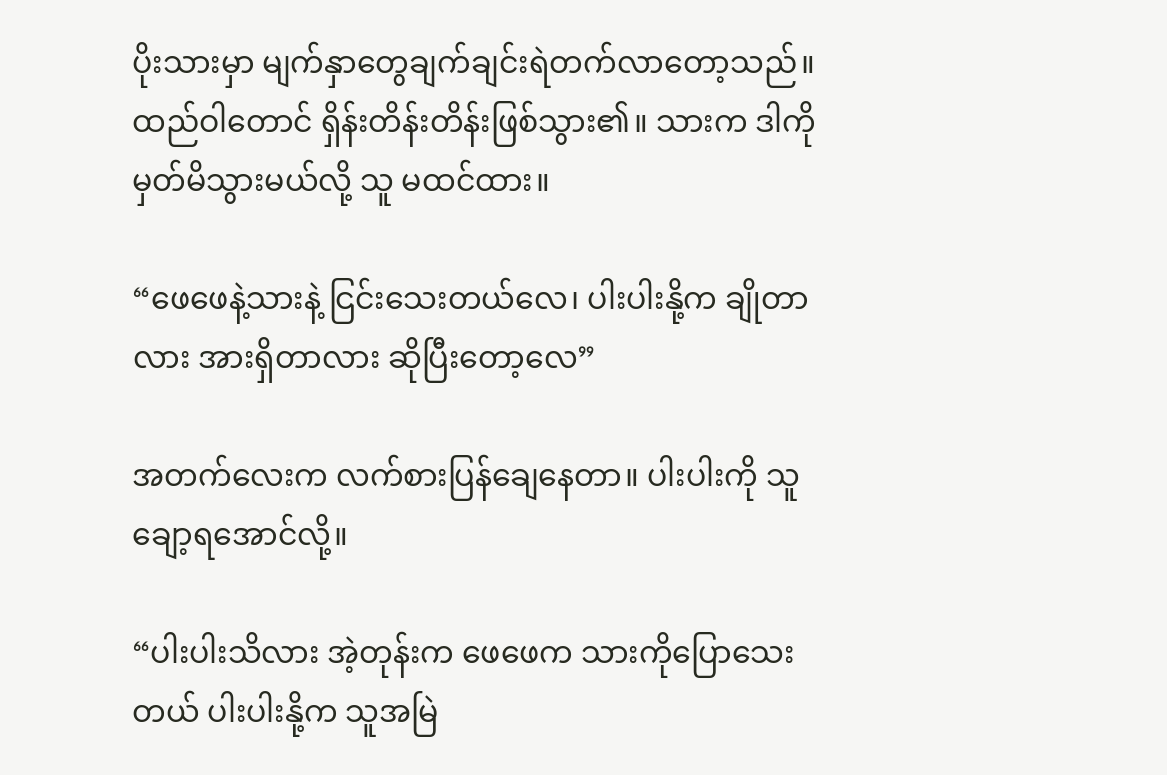ပိုးသားမှာ မျက်နှာတွေချက်ချင်းရဲတက်လာတော့သည်။ ထည်ဝါတောင် ရှိန်းတိန်းတိန်းဖြစ်သွား၏။ သားက ဒါကိုမှတ်မိသွားမယ်လို့ သူ မထင်ထား။

“ဖေဖေနဲ့သားနဲ့ ငြင်းသေးတယ်လေ၊ ပါးပါးနို့က ချိုတာလား အားရှိတာလား ဆိုပြီးတော့လေ”

အတက်လေးက လက်စားပြန်ချေနေတာ။ ပါးပါးကို သူချော့ရအောင်လို့။

“ပါးပါးသိလား အဲ့တုန်းက ဖေဖေက သားကိုပြောသေးတယ် ပါးပါးနို့က သူအမြဲ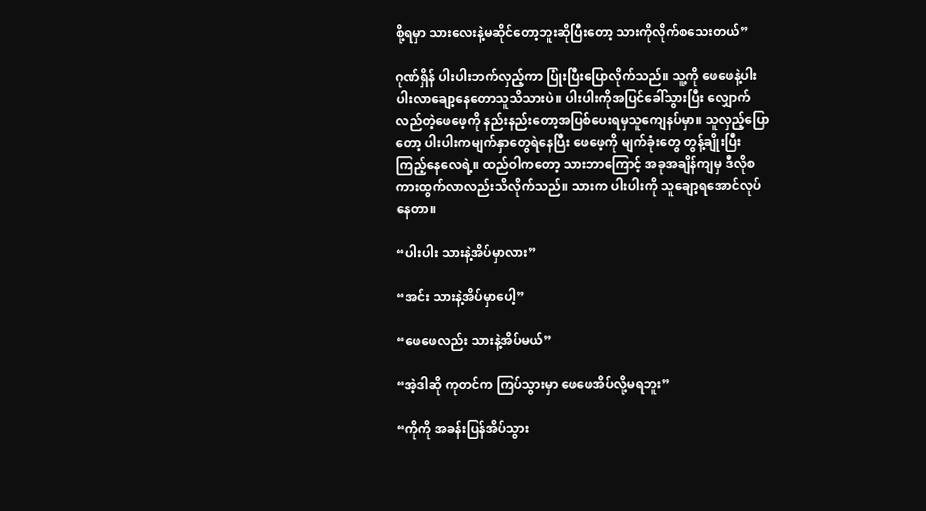စို့ရမှာ သားလေးနဲ့မဆိုင်တော့ဘူးဆိုပြီးတော့ သားကိုလိုက်စသေးတယ်”

ဂုဏ်ရှိန် ပါးပါးဘက်လှည့်ကာ ပြုံးပြီးပြောလိုက်သည်။ သူ့ကို ဖေဖေနဲ့ပါးပါးလာချော့နေတောသူသိသားပဲ။ ပါးပါးကိုအပြင်ခေါ်သွားပြီး လျှောက်လည်တဲ့ဖေဖေ့ကို နည်းနည်းတော့အပြစ်ပေးရမှသူကျေနပ်မှာ။ သူလှည့်ပြောတော့ ပါးပါးကမျက်နှာတွေရဲနေပြီး ဖေဖေ့ကို မျက်ခုံးတွေ တွန့်ချိုးပြီး ကြည့်နေလေရဲ့။ ထည်ဝါကတော့ သားဘာကြောင့် အခုအချိန်ကျမှ ဒီလိုစကားထွက်လာလည်းသိလိုက်သည်။ သားက ပါးပါးကို သူချော့ရအောင်လုပ်နေတာ။

“ပါးပါး သားနဲ့အိပ်မှာလား”

“အင်း သားနဲ့အိပ်မှာပေါ့”

“ဖေဖေလည်း သားနဲ့အိပ်မယ်”

“အဲ့ဒါဆို ကုတင်က ကြပ်သွားမှာ ဖေဖေအိပ်လို့မရဘူး”

“ကိုကို အခန်းပြန်အိပ်သွား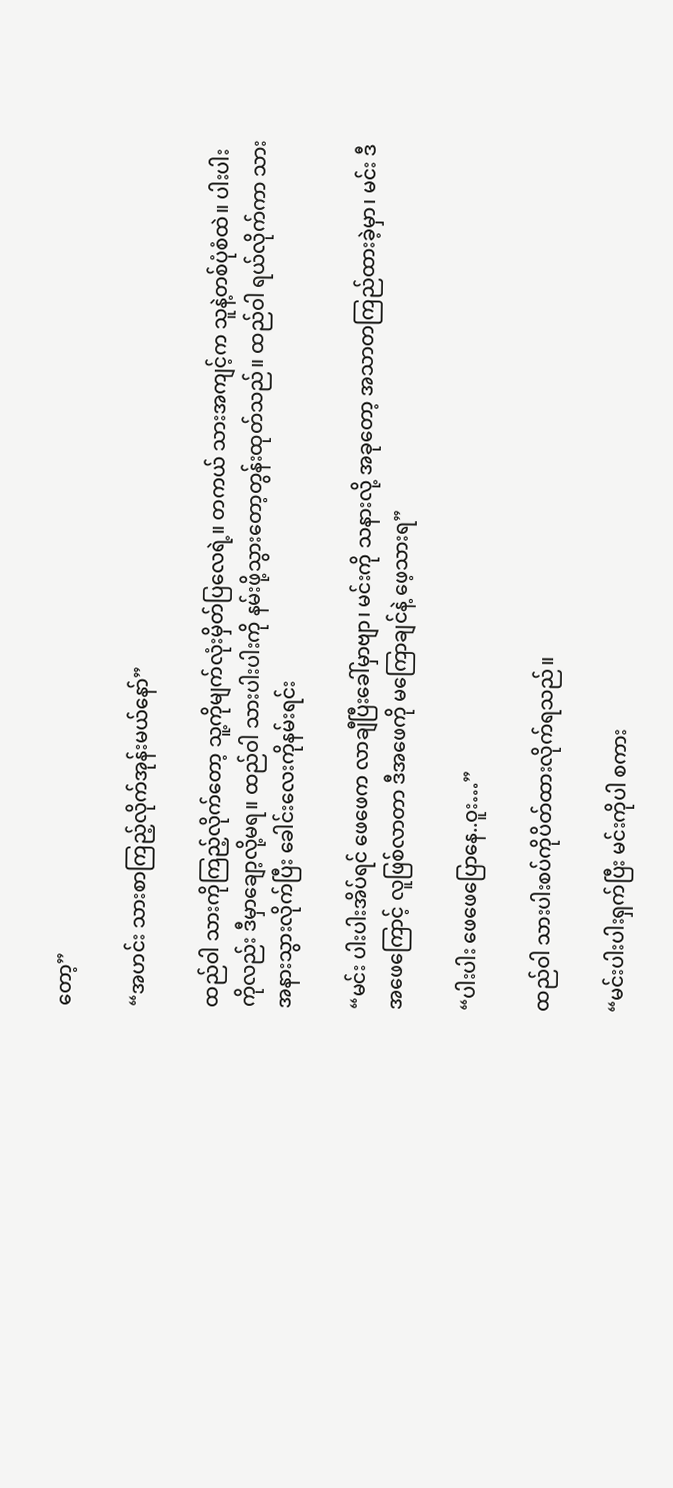တော့”

“အဟင်း သားစာကြည့်လိုက်အုန်းမယ်နော်”

ထည်ဝါ သားကိုကြည့်‌လိုက်တော့ သူ့ကိုမျက်လုံးမှိတ်ပြလေရဲ့။ တကယ် သားအကျင့်က သူနဲ့တစ်ပုံစံထဲ။ ပါးပါးကိုလည်း ဒီမှာချော့လို့မရ။ ထည်ဝါ သားပါးပါးကို နမ်းဖို့သွားတော့တွန်းထုတ်သည်။ ထည်ဝါ ရယ်လိုက်ကာ သားအနားသွားလိုက်ပြီး ခေါင်းလေးကိုနမ်းရင်း

“မင်း ပါးပါးအိပ်ရင် ဖေဖေက လာချီပြီးခေါ်မှာဗျာ၊ မင်းကို သနားလို့ အခုတော့ အသာတကြည်ထားခဲ့မှာ၊ မင်း ဒီအဖေကြောင့် လူဖြစ်လာတာ ဒီအဖေကို မကြောချင်နဲ့ ဖေ့သားရ”

“ပါးပါး ဖေဖေပြောနေ..ဝူး…”

ထည်ဝါ သားပါးစပ်ကိုပိတ်ထားလိုက်ရသည်။

“မင်းပါးပါးရှက်ပြီး မင်းကိုပါ စကား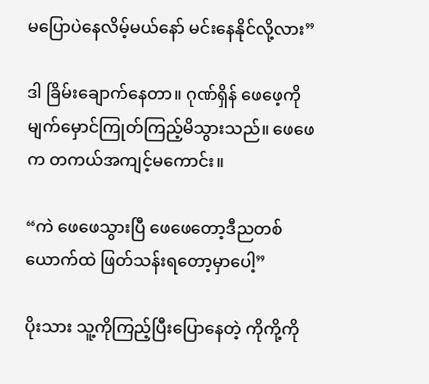မပြောပဲနေလိမ့်မယ်နော် မင်းနေနိုင်လို့လား”

ဒါ ခြိမ်းချောက်နေတာ။ ဂုဏ်ရှိန် ဖေဖေ့ကိုမျက်မှောင်ကြုတ်ကြည့်မိသွားသည်။ ဖေဖေက တကယ်အကျင့်မကောင်း။

“ကဲ ဖေဖေသွားပြီ ဖေဖေတော့ဒီညတစ်ယောက်ထဲ ဖြတ်သန်းရတော့မှာပေါ့”

ပိုးသား သူ့ကိုကြည့်ပြီးပြောနေတဲ့ ကိုကို့ကို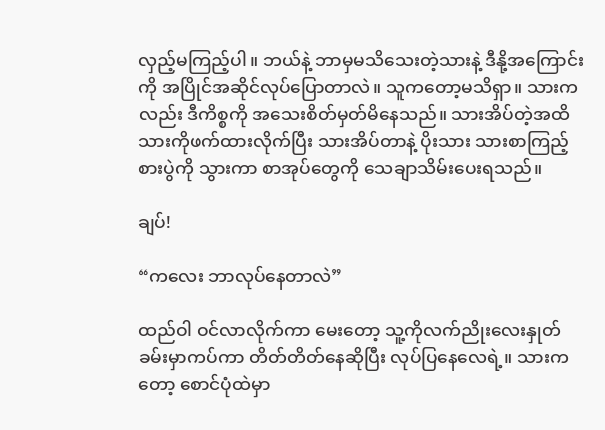လှည့်မကြည့်ပါ။ ဘယ်နဲ့ ဘာမှမသိသေးတဲ့သားနဲ့ ဒီနို့အကြောင်းကို အပြိုင်အဆိုင်လုပ်ပြောတာလဲ။ သူကတော့မသိရှာ။ သားကလည်း ဒီကိစ္စကို အသေးစိတ်မှတ်မိနေသည်။ သားအိပ်တဲ့အထိ သားကိုဖက်ထားလိုက်ပြီး သားအိပ်တာနဲ့ ပိုးသား သားစာကြည့်စားပွဲကို သွားကာ စာအုပ်တွေကို သေချာသိမ်းပေးရသည်။

ချပ်!

“ကလေး ဘာလုပ်နေတာလဲ”

ထည်ဝါ ဝင်လာလိုက်ကာ မေးတော့ သူ့ကိုလက်ညိုးလေးနှုတ်ခမ်းမှာကပ်ကာ တိတ်တိတ်နေဆိုပြီး လုပ်ပြနေလေရဲ့။ သားကတော့ စောင်ပုံထဲမှာ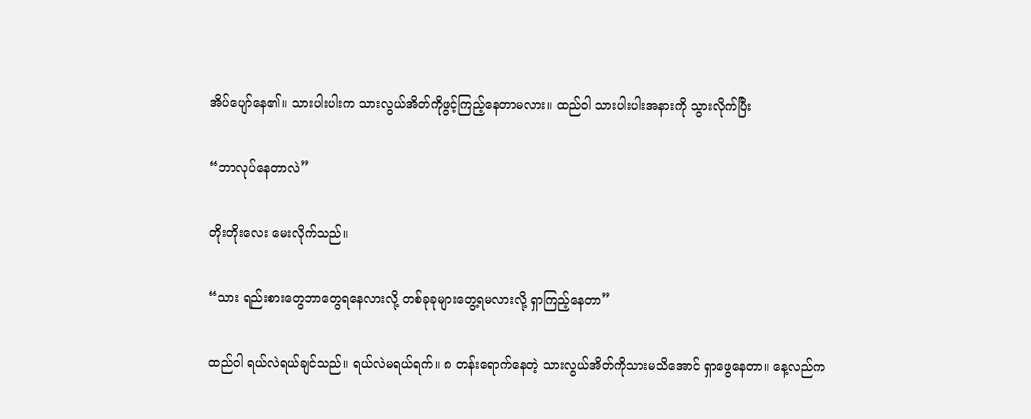အိပ်ပျော်နေ၏။ သားပါးပါးက သားလွယ်အိတ်ကိုဖွင့်ကြည့်နေတာမလား။ ထည်ဝါ သားပါးပါးအနားကို သွားလိုက်ပြီး

“ဘာလုပ်နေတာလဲ”

တိုးတိုးလေး မေးလိုက်သည်။

“သား ရည်းစားတွေဘာတွေရနေလားလို့ တစ်ခုခုများတွေ့ရမလားလို့ ရှာကြည့်နေတာ”

ထည်ဝါ ရယ်လဲရယ်ချင်သည်။ ရယ်လဲမရယ်ရက်။ ၈ တန်းရောက်နေတဲ့ သားလွယ်အိတ်ကိုသားမသိအောင် ရှာဖွေနေတာ။ နေ့လည်က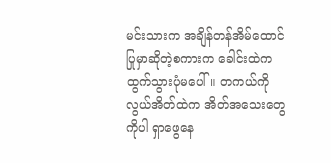မင်းသားက အချိန်တန်အိမ်ထောင်ပြုမှာဆိုတဲ့စကားက ခေါင်းထဲကထွက်သွားပုံမပေါ်။ တကယ်ကို လွယ်အိတ်ထဲက အိတ်အသေးတွေကိုပါ ရှာဖွေနေ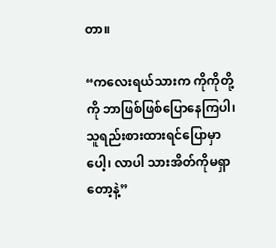တာ။

“ကလေးရယ်သားက ကိုကိုတို့ကို ဘာဖြစ်ဖြစ်ပြောနေကြပါ၊ သူရည်းစားထားရင်ပြောမှာပေါ့၊ လာပါ သားအိတ်ကိုမရှာတော့နဲ့”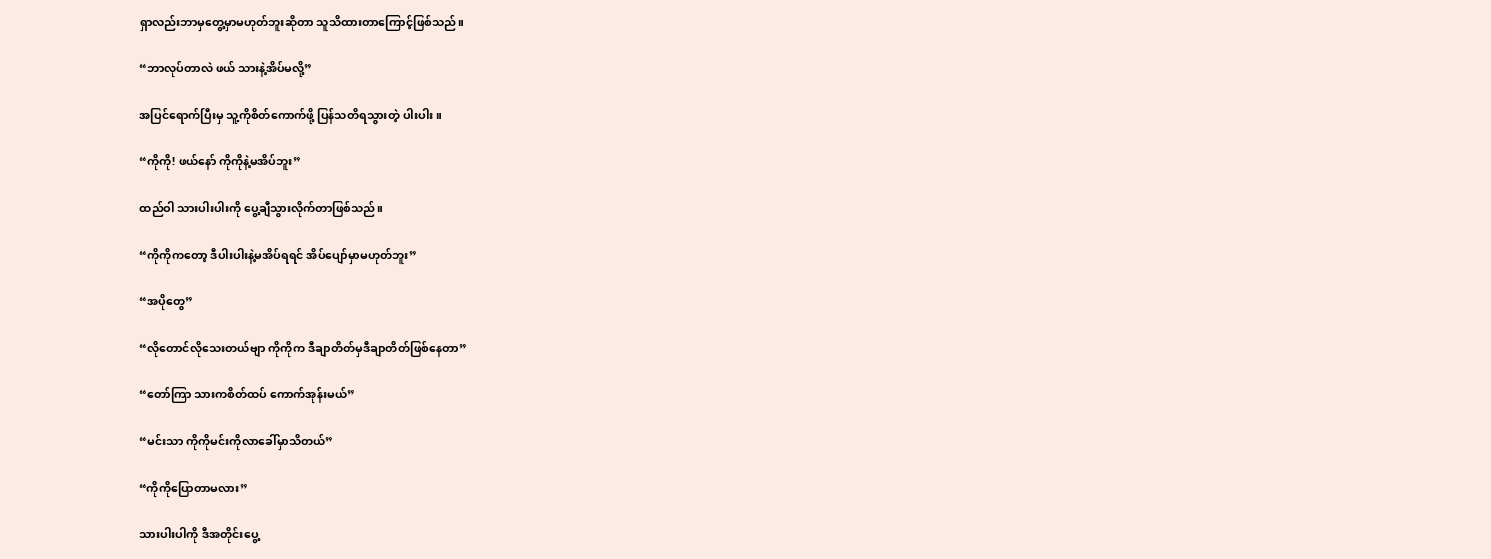ရှာလည်းဘာမှတွေ့မှာမဟုတ်ဘူးဆိုတာ သူသိထားတာကြောင့်ဖြစ်သည်။

“ဘာလုပ်တာလဲ ဖယ် သားနဲ့အိပ်မလို့”

အပြင်ရောက်ပြီးမှ သူ့ကိုစိတ်ကောက်ဖို့ ပြန်သတိရသွားတဲ့ ပါးပါး။

“ကိုကို! ဖယ်နော် ကိုကိုနဲ့မအိပ်ဘူး”

ထည်ဝါ သားပါးပါးကို ပွေ့ချီသွားလိုက်တာဖြစ်သည်။

“ကိုကိုကတော့ ဒီပါးပါးနဲ့မအိပ်ရရင် အိပ်ပျော်မှာမဟုတ်ဘူး”

“အပိုတွေ”

“လိုတောင်လိုသေးတယ်ဗျာ ကိုကိုက ဒီချာတိတ်မှဒီချာတိတ်ဖြစ်နေတာ”

“တော်ကြာ သားကစိတ်ထပ် ကောက်အုန်းမယ်”

“မင်းသာ ကိုကိုမင်းကိုလာခေါ်မှာသိတယ်”

“ကိုကိုပြောတာမလား”

သားပါးပါကို ဒီအတိုင်းပွေ့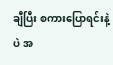ချီပြီး စကားပြောရင်းနဲ့ပဲ အ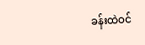ခန်းထဲဝင်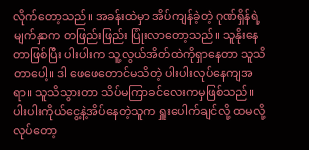လိုက်တော့သည်။ အခန်းထဲမှာ အိပ်ကျန်ခဲ့တဲ့ ဂုဏ်ရှိန်ရဲ့ မျက်နှာက တဖြည်းဖြည်း ပြုံးလာတော့သည်။ သူနိုးနေတာဖြစ်ပြီး ပါးပါးက သူ့လွယ်အိတ်ထဲကိုရှာနေတာ သူသိတာပေါ့။ ဒါ ဖေဖေတောင်မသိတဲ့ ပါးပါးလုပ်နေကျအရာ။ သူသိသွားတာ သိပ်မကြာခင်လေးကမှဖြစ်သည်။ ပါးပါးကိုယ်ငွေ့နဲ့အိပ်နေတဲ့သူက ရှူးပေါက်ချင်လို့ ထမလို့လုပ်တော့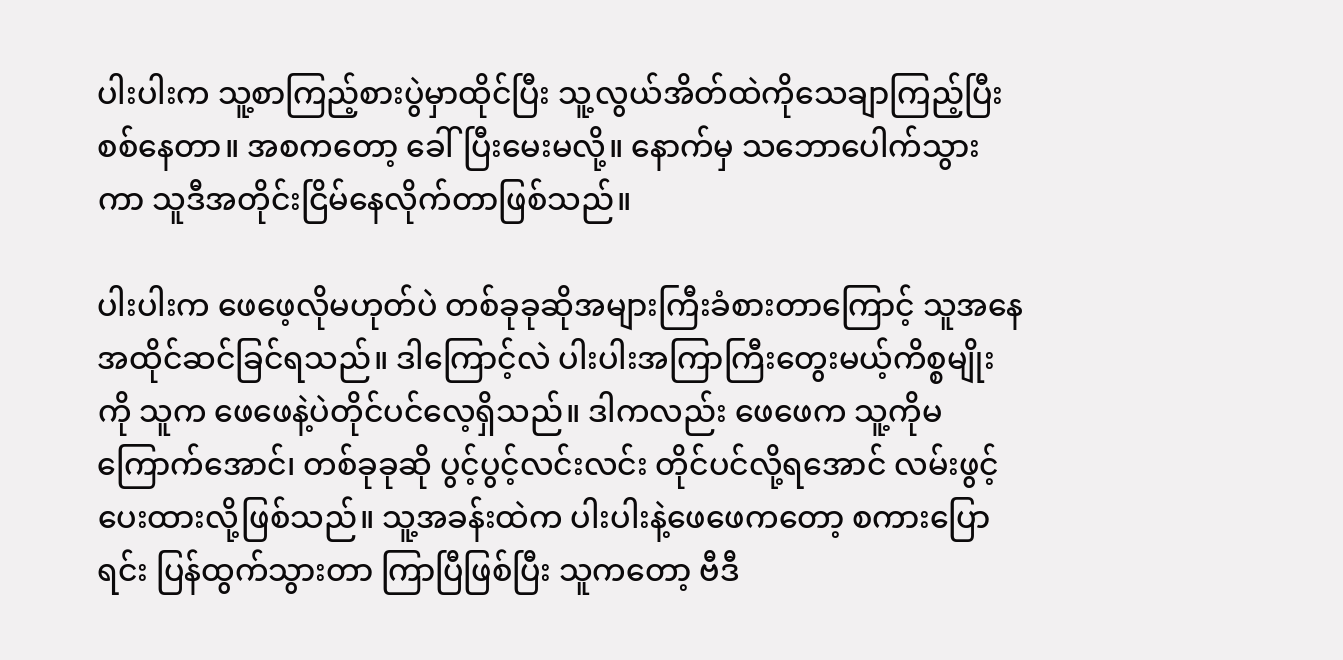ပါးပါးက သူ့စာကြည့်စားပွဲမှာထိုင်ပြီး သူ့လွယ်အိတ်ထဲကိုသေချာကြည့်ပြီး စစ်နေတာ။ အစကတော့ ခေါ်ပြီးမေးမလို့။ နောက်မှ သဘောပေါက်သွားကာ သူဒီအတိုင်းငြိမ်နေလိုက်တာဖြစ်သည်။

ပါးပါးက ဖေဖေ့လိုမဟုတ်ပဲ တစ်ခုခုဆိုအများကြီးခံစားတာကြောင့် သူအနေအထိုင်ဆင်ခြင်ရသည်။ ဒါကြောင့်လဲ ပါးပါးအကြာကြီးတွေးမယ့်ကိစ္စမျိုးကို သူက ဖေဖေနဲ့ပဲတိုင်ပင်လေ့ရှိသည်။ ဒါကလည်း ဖေဖေက သူ့ကိုမကြောက်အောင်၊ တစ်ခုခုဆို ပွင့်ပွင့်လင်းလင်း တိုင်ပင်လို့ရအောင် လမ်းဖွင့်ပေးထားလို့ဖြစ်သည်။ သူ့အခန်းထဲက ပါးပါးနဲ့ဖေဖေကတော့ စကားပြောရင်း ပြန်ထွက်သွားတာ ကြာပြီဖြစ်ပြီး သူကတော့ ဗီဒီ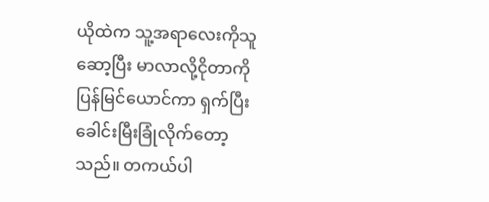ယိုထဲက သူ့အရာလေးကိုသူဆော့ပြီး မာလာလို့ငိုတာကို ပြန်မြင်ယောင်ကာ ရှက်ပြီး ခေါင်းမြီးခြုံလိုက်တော့သည်။ တကယ်ပါ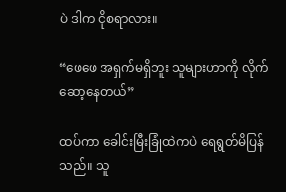ပဲ ဒါက ငိုစရာလား။

“ဖေဖေ အရှက်မရှိဘူး သူများဟာကို လိုက်ဆော့နေတယ်”

ထပ်ကာ ခေါင်းမြီးခြုံထဲကပဲ ရေရွတ်မိပြန်သည်။ သူ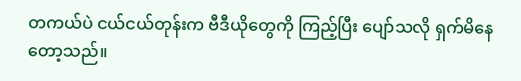တကယ်ပဲ ငယ်ငယ်တုန်းက ဗီဒီယိုတွေကို ကြည့်ပြီး ပျော်သလို ရှက်မိနေတော့သည်။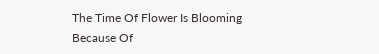The Time Of Flower Is Blooming Because Of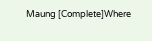Maung [Complete]Where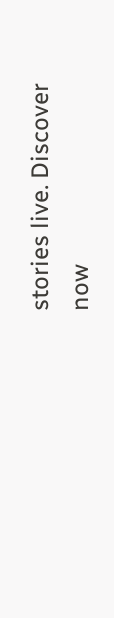stories live. Discover now